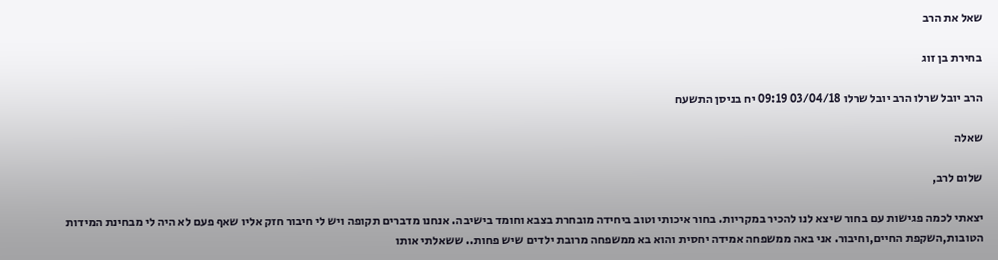שאל את הרב

בחירת בן זוג

הרב יובל שרלו הרב יובל שרלו 03/04/18 09:19 יח בניסן התשעח

שאלה

שלום לרב,

יצאתי לכמה פגישות עם בחור שיצא לנו להכיר במקריות. בחור איכותי וטוב ביחידה מובחרת בצבא וחומד בישיבה. אנחנו מדברים תקופה ויש לי חיבור חזק אליו שאף פעם לא היה לי מבחינת המידות הטובות,השקפת החיים,וחיבור. אני באה ממשפחה אמידה יחסית והוא בא ממשפחה מרובת ילדים שיש פחות.. ששאלתי אותו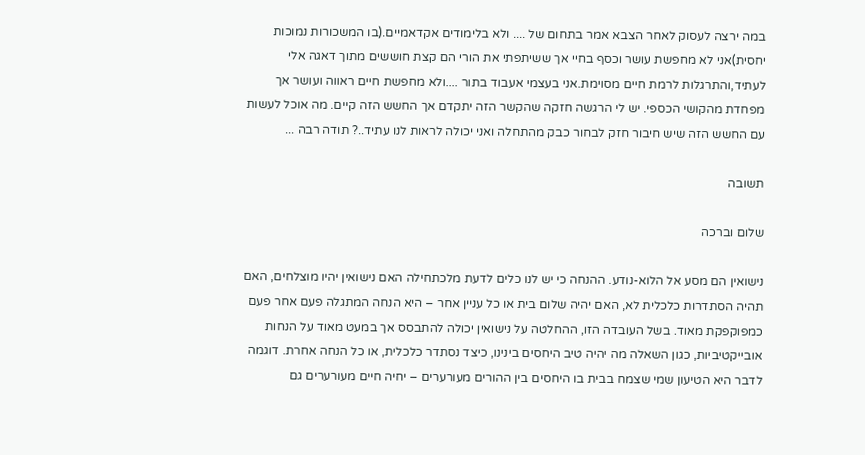במה ירצה לעסוק לאחר הצבא אמר בתחום של .... ולא בלימודים אקדאמיים.(בו המשכורות נמוכות יחסית)אני לא מחפשת עושר וכסף בחיי אך ששיתפתי את הורי הם קצת חוששים מתוך דאגה אלי לעתיד,והתרגלות לרמת חיים מסוימת.אני בעצמי אעבוד בתור ....ולא מחפשת חיים ראווה ועושר אך מפחדת מהקושי הכספי. יש לי הרגשה חזקה שהקשר הזה יתקדם אך החשש הזה קיים. מה אוכל לעשות עם החשש הזה שיש חיבור חזק לבחור כבק מהתחלה ואני יכולה לראות לנו עתיד..? תודה רבה ...

תשובה

שלום וברכה

נישואין הם מסע אל הלוא-נודע. ההנחה כי יש לנו כלים לדעת מלכתחילה האם נישואין יהיו מוצלחים, האם תהיה הסתדרות כלכלית לא, האם יהיה שלום בית או כל עניין אחר – היא הנחה המתגלה פעם אחר פעם כמפוקפקת מאוד. בשל העובדה הזו, ההחלטה על נישואין יכולה להתבסס אך במעט מאוד על הנחות אובייקטיביות, כגון השאלה מה יהיה טיב היחסים בינינו, כיצד נסתדר כלכלית, או כל הנחה אחרת. דוגמה לדבר היא הטיעון שמי שצמח בבית בו היחסים בין ההורים מעורערים – יחיה חיים מעורערים גם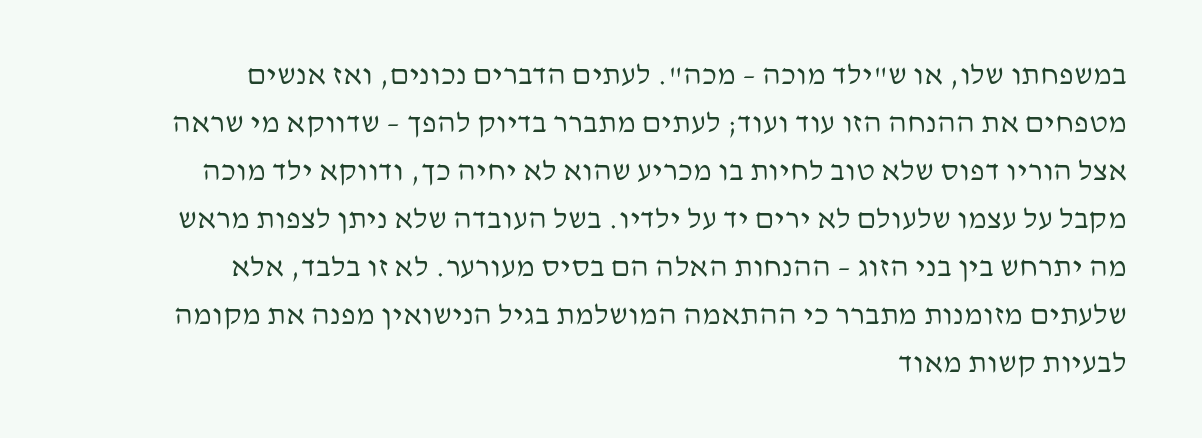במשפחתו שלו, או ש"ילד מוכה – מכה". לעתים הדברים נכונים, ואז אנשים מטפחים את ההנחה הזו עוד ועוד; לעתים מתברר בדיוק להפך – שדווקא מי שראה אצל הוריו דפוס שלא טוב לחיות בו מכריע שהוא לא יחיה כך, ודווקא ילד מוכה מקבל על עצמו שלעולם לא ירים יד על ילדיו. בשל העובדה שלא ניתן לצפות מראש מה יתרחש בין בני הזוג – ההנחות האלה הם בסיס מעורער. לא זו בלבד, אלא שלעתים מזומנות מתברר כי ההתאמה המושלמת בגיל הנישואין מפנה את מקומה לבעיות קשות מאוד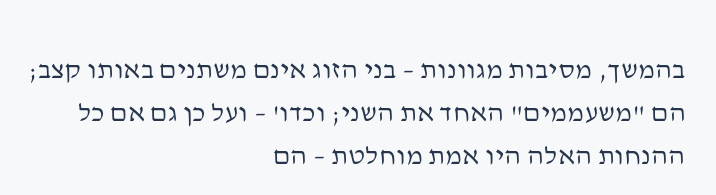בהמשך, מסיבות מגוונות – בני הזוג אינם משתנים באותו קצב; הם "משעממים" האחד את השני; וכדו' – ועל כן גם אם כל ההנחות האלה היו אמת מוחלטת – הם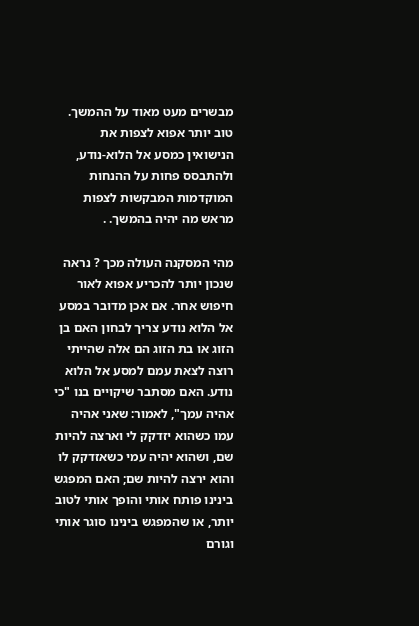מבשרים מעט מאוד על ההמשך. טוב יותר אפוא לצפות את הנישואין כמסע אל הלוא-נודע, ולהתבסס פחות על ההנחות המוקדמות המבקשות לצפות מראש מה יהיה בהמשך. .

מהי המסקנה העולה מכך ? נראה שנכון יותר להכריע אפוא לאור חיפוש אחר. אם אכן מדובר במסע אל הלוא נודע צריך לבחון האם בן הזוג או בת הזוג הם אלה שהייתי רוצה לצאת עמם למסע אל הלוא נודע. האם מסתבר שיקויים בנו "כי אהיה עמך", לאמור: שאני אהיה עמו כשהוא יזדקק לי וארצה להיות שם, ושהוא יהיה עמי כשאזדקק לו והוא ירצה להיות שם; האם המפגש בינינו פותח אותי והופך אותי לטוב יותר, או שהמפגש בינינו סוגר אותי וגורם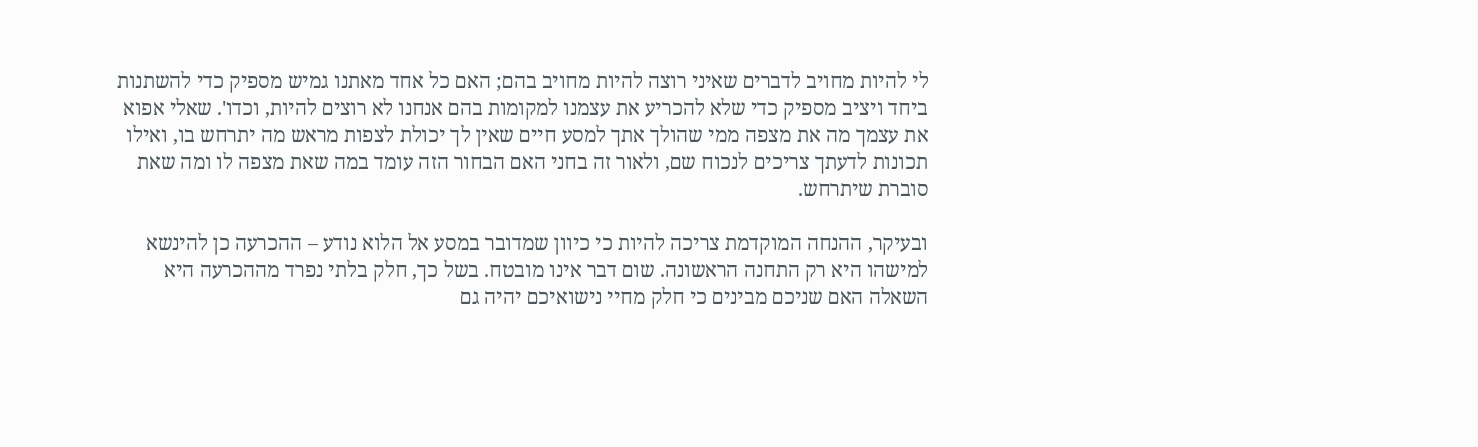לי להיות מחויב לדברים שאיני רוצה להיות מחויב בהם; האם כל אחד מאתנו גמיש מספיק כדי להשתנות ביחד ויציב מספיק כדי שלא להכריע את עצמנו למקומות בהם אנחנו לא רוצים להיות, וכדו'. שאלי אפוא את עצמך מה את מצפה ממי שהולך אתך למסע חיים שאין לך יכולת לצפות מראש מה יתרחש בו, ואילו תכונות לדעתך צריכים לנכוח שם, ולאור זה בחני האם הבחור הזה עומד במה שאת מצפה לו ומה שאת סוברת שיתרחש.

ובעיקר, ההנחה המוקדמת צריכה להיות כי כיוון שמדובר במסע אל הלוא נודע – ההכרעה כן להינשא למישהו היא רק התחנה הראשונה. שום דבר אינו מובטח. בשל כך, חלק בלתי נפרד מההכרעה היא השאלה האם שניכם מבינים כי חלק מחיי נישואיכם יהיה גם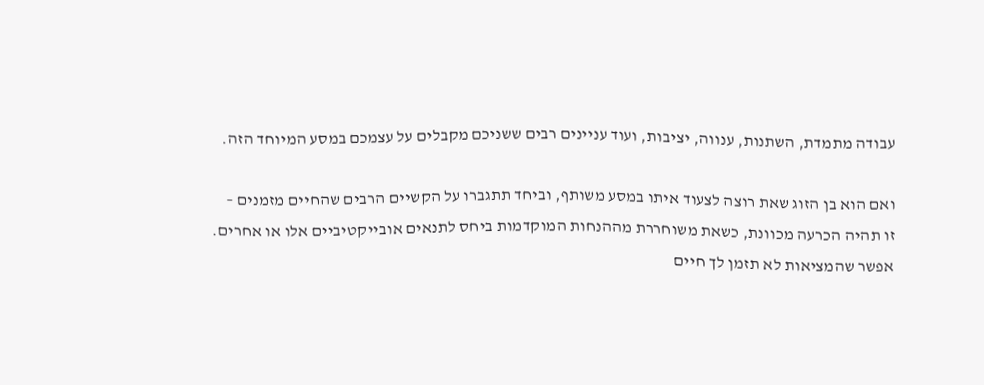עבודה מתמדת, השתנות, ענווה, יציבות, ועוד עניינים רבים ששניכם מקבלים על עצמכם במסע המיוחד הזה.

ואם הוא בן הזוג שאת רוצה לצעוד איתו במסע משותף, וביחד תתגברו על הקשיים הרבים שהחיים מזמנים – זו תהיה הכרעה מכוונת, כשאת משוחררת מההנחות המוקדמות ביחס לתנאים אובייקטיביים אלו או אחרים. אפשר שהמציאות לא תזמן לך חיים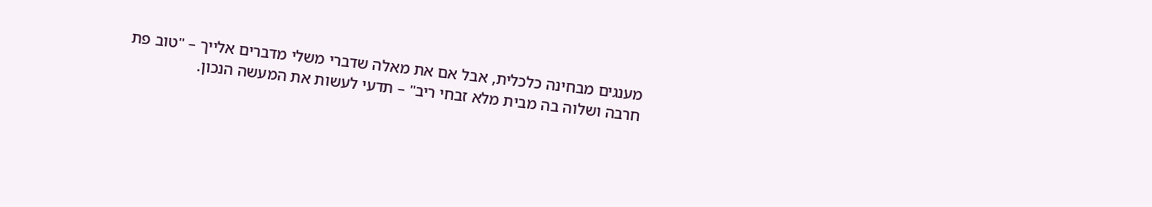מענגים מבחינה כלכלית, אבל אם את מאלה שדברי משלי מדברים אלייך – "טוב פת חרבה ושלוה בה מבית מלא זבחי ריב" – תדעי לעשות את המעשה הנכון.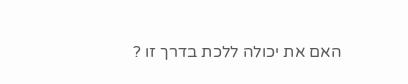האם את יכולה ללכת בדרך זו ?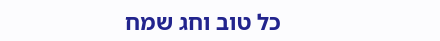כל טוב וחג שמח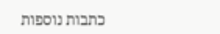כתבות נוספות